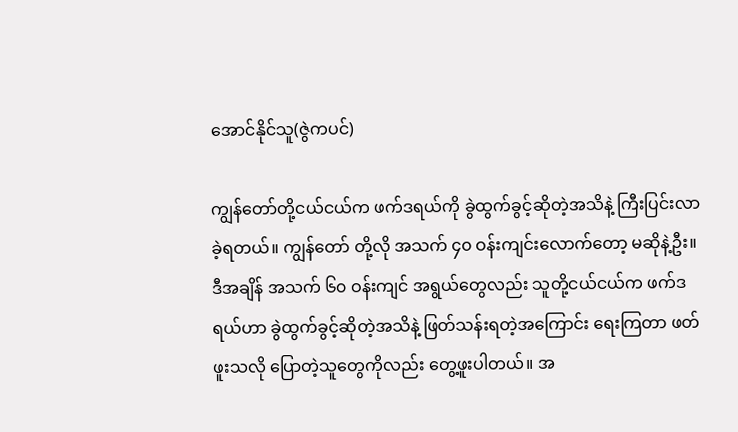အောင်နိုင်သူ(ဇွဲကပင်)

ကျွန်တော်တို့ငယ်ငယ်က ဖက်ဒရယ်ကို ခွဲထွက်ခွင့်ဆိုတဲ့အသိနဲ့ ကြီးပြင်းလာခဲ့ရတယ်။ ကျွန်တော် တို့လို အသက် ၄၀ ဝန်းကျင်းလောက်တော့ မဆိုနဲ့ဦး။ ဒီအချိန် အသက် ၆၀ ဝန်းကျင် အရွယ်တွေလည်း သူတို့ငယ်ငယ်က ဖက်ဒရယ်ဟာ ခွဲထွက်ခွင့်ဆိုတဲ့အသိနဲ့ ဖြတ်သန်းရတဲ့အကြောင်း ရေးကြတာ ဖတ်ဖူးသလို ပြောတဲ့သူတွေကိုလည်း တွေ့ဖူးပါတယ်။ အ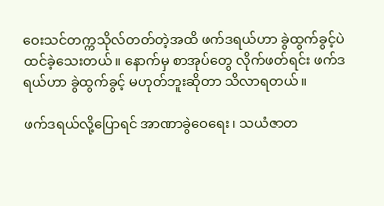ဝေးသင်တက္ကသိုလ်တတ်တဲ့အထိ ဖက်ဒရယ်ဟာ ခွဲထွက်ခွင့်ပဲ ထင်ခဲ့သေးတယ်။ နောက်မှ စာအုပ်တွေ လိုက်ဖတ်ရင်း ဖက်ဒရယ်ဟာ ခွဲထွက်ခွင့် မဟုတ်ဘူးဆိုတာ သိလာရတယ်။

ဖက်ဒရယ်လို့ပြောရင် အာဏာခွဲဝေရေး၊ သယံဇာတ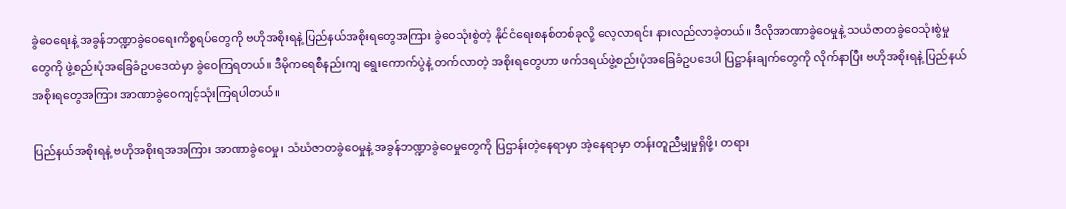ခွဲဝေရေးနဲ့ အခွန်ဘဏ္ဍာခွဲဝေရေးကိစ္စရပ်တွေကို ဗဟိုအစိုးရနဲ့ ပြည်နယ်အစိုးရတွေအကြား ခွဲဝေသုံးစွဲတဲ့ နိုင်ငံရေးစနစ်တစ်ခုလို့ လေ့လာရင်း နားလည်လာခဲ့တယ်။ ဒီလိုအာဏာခွဲဝေမှုနဲ့ သယံဇာတခွဲဝေသုံးစွဲမှုတွေကို ဖွဲ့စည်းပုံအခြေခံဥပဒေထဲမှာ ခွဲဝေကြရတယ်။ ဒီမိုကရေစီနည်းကျ ရွေးကောက်ပွဲနဲ့ တက်လာတဲ့ အစိုးရတွေဟာ ဖက်ဒရယ်ဖွဲ့စည်းပုံအခြေခံဥပဒေပါ ပြဋ္ဌာန်းချက်တွေကို လိုက်နာပြီး ဗဟိုအစိုးရနဲ့ ပြည်နယ်အစိုးရတွေအကြား အာဏာခွဲဝေကျင့်သုံးကြရပါတယ်။

ပြည်နယ်အစိုးရနဲ့ ဗဟိုအစိုးရအအကြား အာဏာခွဲဝေမှု၊ သံဃံဇာတခွဲဝေမှုနဲ့ အခွန်ဘဏ္ဍာခွဲဝေမှုတွေကို ပြဌာန်းတဲ့နေရာမှာ အဲ့နေရာမှာ တန်းတူညီမျှမှုရှိဖို့၊ တရား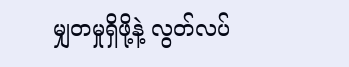မျှတမှုရှိဖို့နဲ့ လွတ်လပ်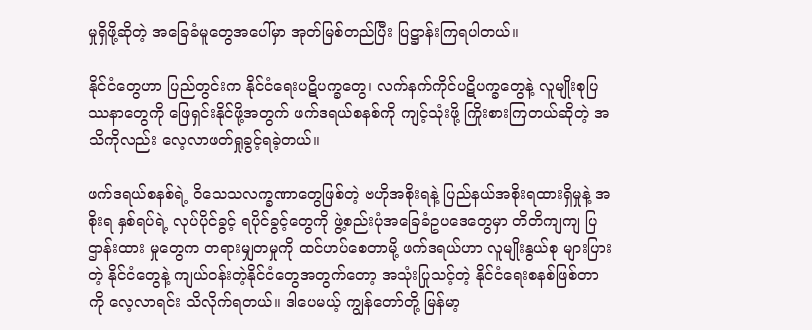မှုရှိဖို့ဆိုတဲ့ အခြေခံမူတွေအပေါ်မှာ အုတ်မြစ်တည်ပြီး ပြဋ္ဌာန်းကြရပါတယ်။

နိုင်ငံတွေဟာ ပြည်တွင်းက နိုင်ငံရေးပဋိပက္ခတွေ၊ လက်နက်ကိုင်ပဋိပက္ခတွေနဲ့ လူမျိုးစုပြဿနာတွေကို ဖြေရှင်းနိုင်ဖို့အတွက် ဖက်ဒရယ်စနစ်ကို ကျင့်သုံးဖို့ ကြိုးစားကြတယ်ဆိုတဲ့ အသိကိုလည်း လေ့လာဖတ်ရှုခွင့်ရခဲ့တယ်။

ဖက်ဒရယ်စနစ်ရဲ့ ဝိသေသလက္ခဏာတွေဖြစ်တဲ့ ဗဟိုအစိုးရနဲ့ ပြည်နယ်အစိုးရထားရှိမှုနဲ့ အစိုးရ နှစ်ရပ်ရဲ့ လုပ်ပိုင်ခွင့် ရပိုင်ခွင့်တွေကို ဖွဲ့စည်းပုံအခြေခံဥပဒေတွေမှာ တိတိကျကျ ပြဌာန်းထား မှုတွေက တရားမျှတမှုကို ထင်ဟပ်စေတာမို့ ဖက်ဒရယ်ဟာ လူမျိုးနွယ်စု များပြားတဲ့ နိုင်ငံတွေနဲ့ ကျယ်ဝန်းတဲ့နိုင်ငံတွေအတွက်တော့ အသုံးပြုသင့်တဲ့ နိုင်ငံရေးစနစ်ဖြစ်တာကို လေ့လာရင်း သိလိုက်ရတယ်။ ဒါပေမယ့် ကျွန်တော်တို့ မြန်မာ့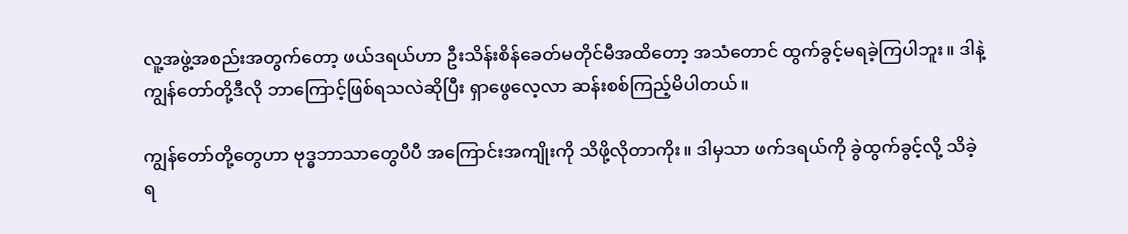လူ့အဖွဲ့အစည်းအတွက်တော့ ဖယ်ဒရယ်ဟာ ဦးသိန်းစိန်ခေတ်မတိုင်မီအထိတော့ အသံတောင် ထွက်ခွင့်မရခဲ့ကြပါဘူး။ ဒါနဲ့ ကျွန်တော်တို့ဒီလို ဘာကြောင့်ဖြစ်ရသလဲဆိုပြီး ရှာဖွေလေ့လာ ဆန်းစစ်ကြည့်မိပါတယ်။

ကျွန်တော်တို့တွေဟာ ဗုဒ္ဓဘာသာတွေပီပီ အကြောင်းအကျိုးကို သိဖို့လိုတာကိုး။ ဒါမှသာ ဖက်ဒရယ်ကို ခွဲထွက်ခွင့်လို့ သိခဲ့ရ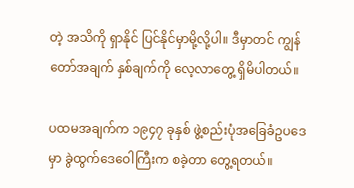တဲ့ အသိကို ရှာနိုင် ပြင်နိုင်မှာမို့လို့ပါ။ ဒီမှာတင် ကျွန်တော်အချက် နှစ်ချက်ကို လေ့လာတွေ့ ရှိမိပါတယ်။

ပထမအချက်က ၁၉၄၇ ခုနှစ် ဖွဲ့စည်းပုံအခြေခံဥပဒေမှာ ခွဲထွက်ဒေဝေါကြီးက စခဲ့တာ တွေ့ရတယ်။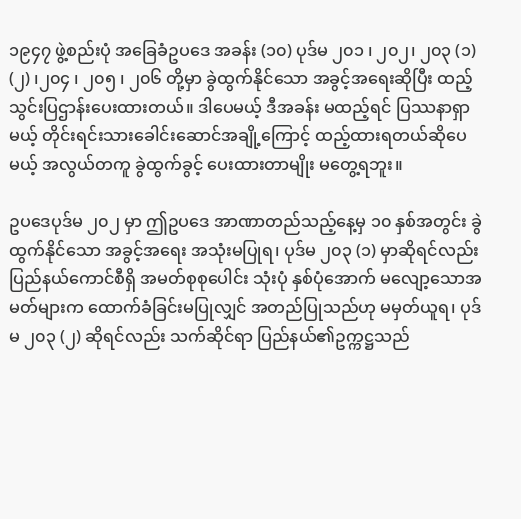၁၉၄၇ ဖွဲ့စည်းပုံ အခြေခံဥပဒေ အခန်း (၁၀) ပုဒ်မ ၂၀၁ ၊ ၂၀၂၊ ၂၀၃ (၁) (၂) ၊၂၀၄ ၊ ၂၀၅ ၊ ၂၀၆ တို့မှာ ခွဲထွက်နိုင်သော အခွင့်အရေးဆိုပြီး ထည့်သွင်းပြဌာန်းပေးထားတယ်။ ဒါပေမယ့် ဒီအခန်း မထည့်ရင် ပြဿနာရှာမယ့် တိုင်းရင်းသားခေါင်းဆောင်အချို့ကြောင့် ထည့်ထားရတယ်ဆိုပေမယ့် အလွယ်တကူ ခွဲထွက်ခွင့် ပေးထားတာမျိုး မတွေ့ရဘူး။

ဥပဒေပုဒ်မ ၂၀၂ မှာ ဤဥပဒေ အာဏာတည်သည့်နေ့မှ ၁၀ နှစ်အတွင်း ခွဲထွက်နိုင်သော အခွင့်အရေး အသုံးမပြုရ၊ ပုဒ်မ ၂၀၃ (၁) မှာဆိုရင်လည်း ပြည်နယ်ကောင်စီရှိ အမတ်စုစုပေါင်း သုံးပုံ နှစ်ပုံအောက် မလျော့သောအမတ်များက ထောက်ခံခြင်းမပြုလျှင် အတည်ပြုသည်ဟု မမှတ်ယူရ၊ ပုဒ်မ ၂၀၃ (၂) ဆိုရင်လည်း သက်ဆိုင်ရာ ပြည်နယ်၏ဥက္ကဋ္ဌသည်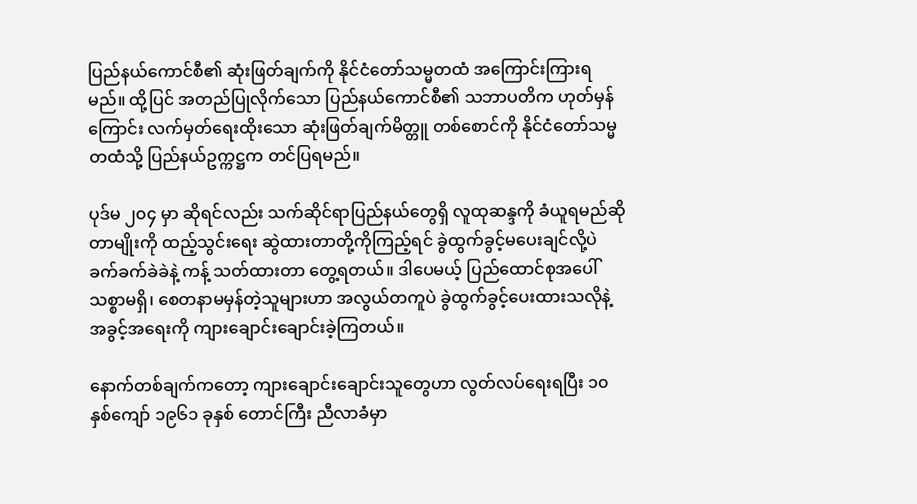ပြည်နယ်ကောင်စီ၏ ဆုံးဖြတ်ချက်ကို နိုင်ငံတော်သမ္မတထံ အကြောင်းကြားရမည်။ ထို့ပြင် အတည်ပြုလိုက်သော ပြည်နယ်ကောင်စီ၏ သဘာပတိက ဟုတ်မှန်ကြောင်း လက်မှတ်ရေးထိုးသော ဆုံးဖြတ်ချက်မိတ္တူ တစ်စောင်ကို နိုင်ငံတော်သမ္မတထံသို့ ပြည်နယ်ဥက္ကဋ္ဌက တင်ပြရမည်။

ပုဒ်မ ၂၀၄ မှာ ဆိုရင်လည်း သက်ဆိုင်ရာပြည်နယ်တွေရှိ လူထုဆန္ဒကို ခံယူရမည်ဆိုတာမျိုးကို ထည့်သွင်းရေး ဆွဲထားတာတို့ကိုကြည့်ရင် ခွဲထွက်ခွင့်မပေးချင်လို့ပဲ ခက်ခက်ခဲခဲနဲ့ ကန့် သတ်ထားတာ တွေ့ရတယ်။ ဒါပေမယ့် ပြည်ထောင်စုအပေါ် သစ္စာမရှိ၊ စေတနာမမှန်တဲ့သူများဟာ အလွယ်တကူပဲ ခွဲထွက်ခွင့်ပေးထားသလိုနဲ့ အခွင့်အရေးကို ကျားချောင်းချောင်းခဲ့ကြတယ်။

နောက်တစ်ချက်ကတော့ ကျားချောင်းချောင်းသူတွေဟာ လွတ်လပ်ရေးရပြီး ၁၀ နှစ်ကျော် ၁၉၆၁ ခုနှစ် တောင်ကြီး ညီလာခံမှာ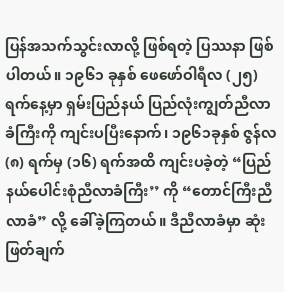ပြန်အသက်သွင်းလာလို့ ဖြစ်ရတဲ့ ပြဿနာ ဖြစ်ပါတယ်။ ၁၉၆၁ ခုနှစ် ဖေဖော်ဝါရီလ (၂၅) ရက်နေ့မှာ ရှမ်းပြည်နယ် ပြည်လုံးကျွတ်ညီလာခံကြီးကို ကျင်းပပြီးနောက်၊ ၁၉၆၁ခုနှစ် ဇွန်လ (၈) ရက်မှ (၁၆) ရက်အထိ ကျင်းပခဲ့တဲ့ “ပြည်နယ်ပေါင်းစုံညီလာခံကြီး’’ ကို “တောင်ကြီးညီလာခံ” လို့ ခေါ်ခဲ့ကြတယ်။ ဒီညီလာခံမှာ ဆုံးဖြတ်ချက်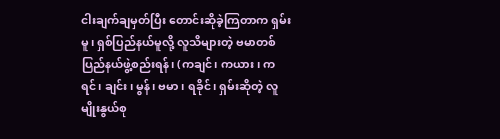ငါးချက်ချမှတ်ပြီး တောင်းဆိုခဲ့ကြတာက ရှမ်းမူ၊ ရှစ်ပြည်နယ်မူလို့ လူသိများတဲ့ ဗမာတစ်ပြည်နယ်ဖွဲ့စည်းရန်၊ (ကချင်၊ ကယား၊ ကရင်၊ ချင်း၊ မွန်၊ ဗမာ၊ ရခိုင်၊ ရှမ်းဆိုတဲ့ လူမျိုးနွယ်စု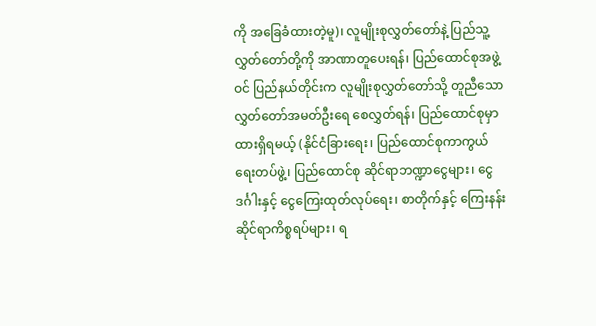ကို အခြေခံထားတဲ့မူ)၊ လူမျိုးစုလွှတ်တော်နဲ့ ပြည်သူ့လွှတ်တော်တို့ကို အာဏာတူပေးရန်၊ ပြည်ထောင်စုအဖွဲ့ဝင် ပြည်နယ်တိုင်းက လူမျိုးစုလွှတ်တော်သို့ တူညီသော လွှတ်တော်အမတ်ဦးရေ စေလွှတ်ရန်၊ ပြည်ထောင်စုမှာ ထားရှိရမယ့် (နိုင်ငံခြားရေး၊ ပြည်ထောင်စုကာကွယ်ရေးတပ်ဖွဲ့၊ ပြည်ထောင်စု ဆိုင်ရာဘဏ္ဍာငွေများ၊ ငွေဒင်္ဂါးနှင့် ငွေကြေးထုတ်လုပ်ရေး၊ စာတိုက်နှင့် ကြေးနန်းဆိုင်ရာကိစ္စရပ်များ၊ ရ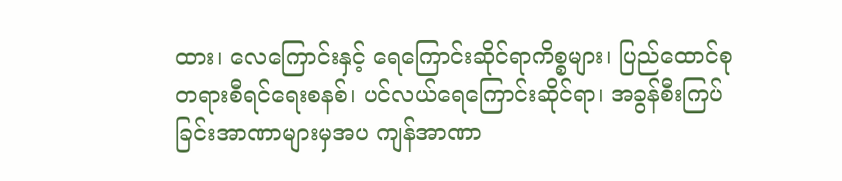ထား၊ လေကြောင်းနှင့် ရေကြောင်းဆိုင်ရာကိစ္စများ၊ ပြည်ထောင်စုတရားစီရင်ရေးစနစ်၊ ပင်လယ်ရေကြောင်းဆိုင်ရာ၊ အခွန်စီးကြပ်ခြင်းအာဏာများမှအပ ကျန်အာဏာ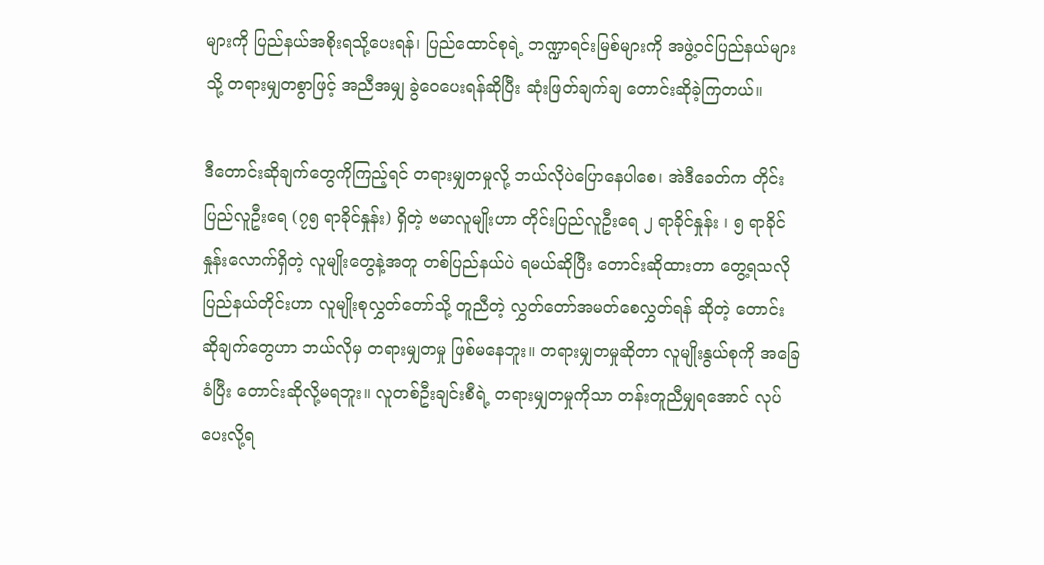များကို ပြည်နယ်အစိုးရသို့ပေးရန်၊ ပြည်ထောင်စုရဲ့ ဘဏ္ဍာရင်းမြစ်များကို အဖွဲ့ဝင်ပြည်နယ်များသို့ တရားမျှတစွာဖြင့် အညီအမျှ ခွဲဝေပေးရန်ဆိုပြီး ဆုံးဖြတ်ချက်ချ တောင်းဆိုခဲ့ကြတယ်။

ဒီတောင်းဆိုချက်တွေကိုကြည့်ရင် တရားမျှတမှုလို့ ဘယ်လိုပဲပြောနေပါစေ၊ အဲဒီခေတ်က တိုင်းပြည်လူဦးရေ (၇၅ ရာခိုင်နှုန်း) ရှိတဲ့ ဗမာလူမျိုးဟာ တိုင်းပြည်လူဦးရေ ၂ ရာခိုင်နှုန်း ၊ ၅ ရာခိုင်နှုန်းလောက်ရှိတဲ့ လူမျိုးတွေနဲ့အတူ တစ်ပြည်နယ်ပဲ ရမယ်ဆိုပြီး တောင်းဆိုထားတာ တွေ့ရသလို ပြည်နယ်တိုင်းဟာ လူမျိုးစုလွှတ်တော်သို့ တူညီတဲ့ လွှတ်တော်အမတ်စေလွှတ်ရန် ဆိုတဲ့ တောင်းဆိုချက်တွေဟာ ဘယ်လိုမှ တရားမျှတမှု ဖြစ်မနေဘူး။ တရားမျှတမှုဆိုတာ လူမျိုးနွယ်စုကို အခြေခံပြီး တောင်းဆိုလို့မရဘူး။ လူတစ်ဦးချင်းစီရဲ့ တရားမျှတမှုကိုသာ တန်းတူညီမျှရအောင် လုပ်ပေးလို့ရ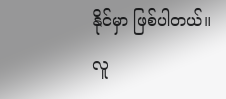နိုင်မှာ ဖြစ်ပါတယ်။ လူ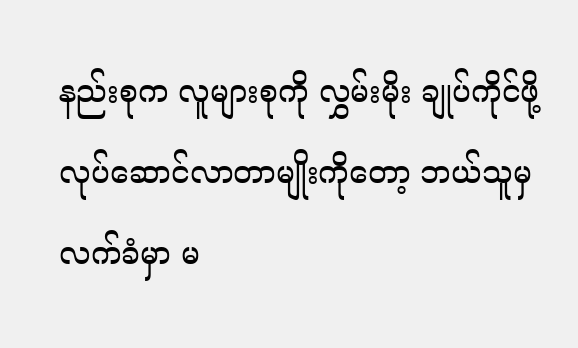နည်းစုက လူများစုကို လွှမ်းမိုး ချုပ်ကိုင်ဖို့ လုပ်ဆောင်လာတာမျိုးကိုတော့ ဘယ်သူမှလက်ခံမှာ မ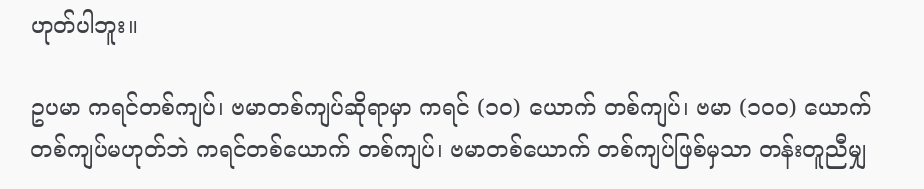ဟုတ်ပါဘူး။

ဥပမာ ကရင်တစ်ကျပ်၊ ဗမာတစ်ကျပ်ဆိုရာမှာ ကရင် (၁၀) ယောက် တစ်ကျပ်၊ ဗမာ (၁၀၀) ယောက် တစ်ကျပ်မဟုတ်ဘဲ ကရင်တစ်ယောက် တစ်ကျပ်၊ ဗမာတစ်ယောက် တစ်ကျပ်ဖြစ်မှသာ တန်းတူညီမျှ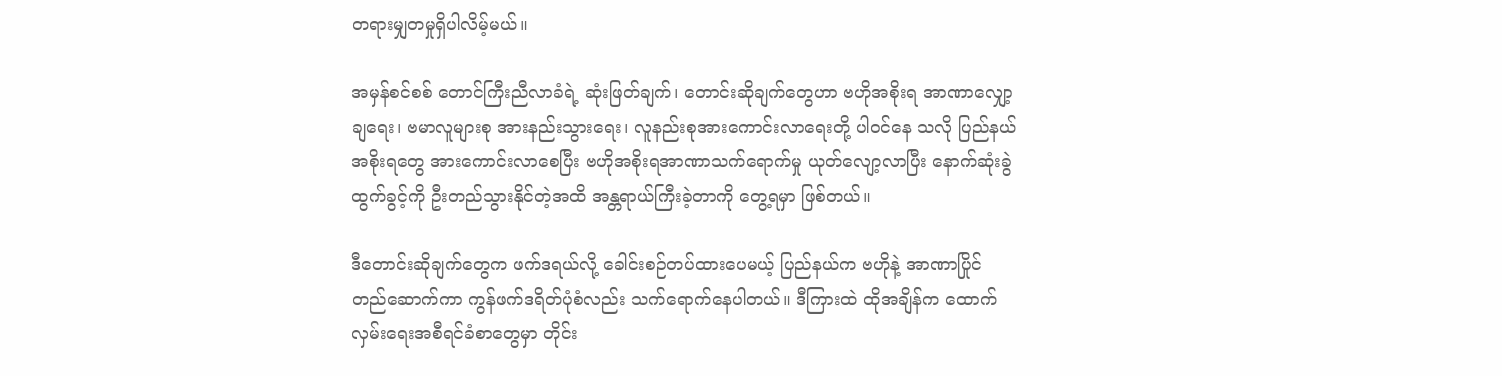တရားမျှတမှုရှိပါလိမ့်မယ်။

အမှန်စင်စစ် တောင်ကြီးညီလာခံရဲ့ ဆုံးဖြတ်ချက်၊ တောင်းဆိုချက်တွေဟာ ဗဟိုအစိုးရ အာဏာလျှော့ချရေး၊ ဗမာလူများစု အားနည်းသွားရေး၊ လူနည်းစုအားကောင်းလာရေးတို့ ပါဝင်နေ သလို ပြည်နယ်အစိုးရတွေ အားကောင်းလာစေပြီး ဗဟိုအစိုးရအာဏာသက်ရောက်မှု ယုတ်လျော့လာပြီး နောက်ဆုံးခွဲထွက်ခွင့်ကို ဦးတည်သွားနိုင်တဲ့အထိ အန္တရာယ်ကြီးခဲ့တာကို တွေ့ရမှာ ဖြစ်တယ်။

ဒီတောင်းဆိုချက်တွေက ဖက်ဒရယ်လို့ ခေါင်းစဉ်တပ်ထားပေမယ့် ပြည်နယ်က ဗဟိုနဲ့ အာဏာပြိုင် တည်ဆောက်ကာ ကွန်ဖက်ဒရိတ်ပုံစံလည်း သက်ရောက်နေပါတယ်။ ဒီကြားထဲ ထိုအချိန်က ထောက်လှမ်းရေးအစီရင်ခံစာတွေမှာ တိုင်း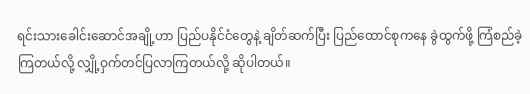ရင်းသားခေါင်းဆောင်အချို့ဟာ ပြည်ပနိုင်ငံတွေနဲ့ ချိတ်ဆက်ပြီး ပြည်ထောင်စုကနေ ခွဲထွက်ဖို့ ကြံစည်ခဲ့ကြတယ်လို့ လျှို့ဝှက်တင်ပြလာကြတယ်လို့ ဆိုပါတယ်။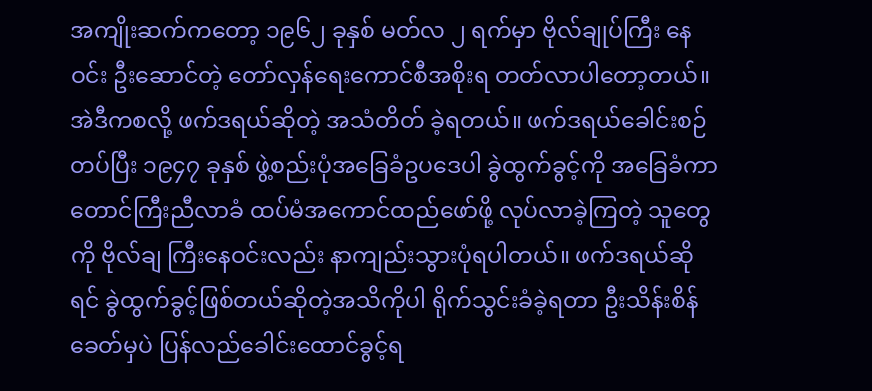အကျိုးဆက်ကတော့ ၁၉၆၂ ခုနှစ် မတ်လ ၂ ရက်မှာ ဗိုလ်ချုပ်ကြီး နေဝင်း ဦးဆောင်တဲ့ တော်လှန်ရေးကောင်စီအစိုးရ တတ်လာပါတော့တယ်။ အဲဒီကစလို့ ဖက်ဒရယ်ဆိုတဲ့ အသံတိတ် ခဲ့ရတယ်။ ဖက်ဒရယ်ခေါင်းစဉ်တပ်ပြီး ၁၉၄၇ ခုနှစ် ဖွဲ့စည်းပုံအခြေခံဥပဒေပါ ခွဲထွက်ခွင့်ကို အခြေခံကာ တောင်ကြီးညီလာခံ ထပ်မံအကောင်ထည်ဖော်ဖို့ လုပ်လာခဲ့ကြတဲ့ သူတွေကို ဗိုလ်ချ ကြီးနေဝင်းလည်း နာကျည်းသွားပုံရပါတယ်။ ဖက်ဒရယ်ဆိုရင် ခွဲထွက်ခွင့်ဖြစ်တယ်ဆိုတဲ့အသိကိုပါ ရိုက်သွင်းခံခဲ့ရတာ ဦးသိန်းစိန်ခေတ်မှပဲ ပြန်လည်ခေါင်းထောင်ခွင့်ရ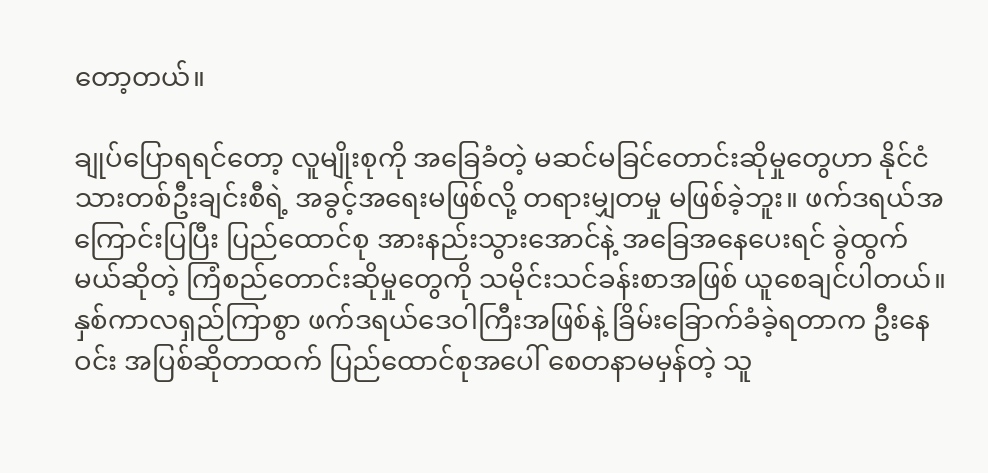တော့တယ်။

ချုပ်ပြောရရင်တော့ လူမျိုးစုကို အခြေခံတဲ့ မဆင်မခြင်တောင်းဆိုမှုတွေဟာ နိုင်ငံသားတစ်ဦးချင်းစီရဲ့ အခွင့်အရေးမဖြစ်လို့ တရားမျှတမှု မဖြစ်ခဲ့ဘူး။ ဖက်ဒရယ်အကြောင်းပြပြီး ပြည်ထောင်စု အားနည်းသွားအောင်နဲ့ အခြေအနေပေးရင် ခွဲထွက်မယ်ဆိုတဲ့ ကြံစည်တောင်းဆိုမှုတွေကို သမိုင်းသင်ခန်းစာအဖြစ် ယူစေချင်ပါတယ်။ နှစ်ကာလရှည်ကြာစွာ ဖက်ဒရယ်ဒေဝါကြီးအဖြစ်နဲ့ ခြိမ်းခြောက်ခံခဲ့ရတာက ဦးနေဝင်း အပြစ်ဆိုတာထက် ပြည်ထောင်စုအပေါ် စေတနာမမှန်တဲ့ သူ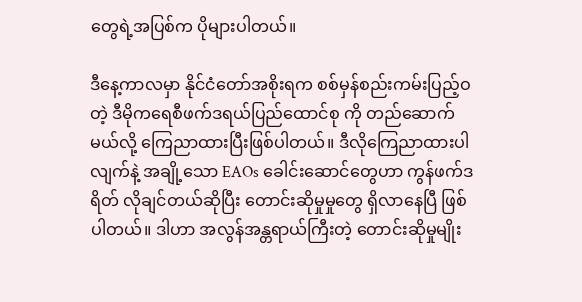တွေရဲ့အပြစ်က ပိုများပါတယ်။

ဒီနေ့ကာလမှာ နိုင်ငံတော်အစိုးရက စစ်မှန်စည်းကမ်းပြည့်ဝတဲ့ ဒီမိုကရေစီဖက်ဒရယ်ပြည်ထောင်စု ကို တည်ဆောက်မယ်လို့ ကြေညာထားပြီးဖြစ်ပါတယ်။ ဒီလိုကြေညာထားပါလျက်နဲ့ အချို့သော EAOs ခေါင်းဆောင်တွေဟာ ကွန်ဖက်ဒရိတ် လိုချင်တယ်ဆိုပြီး တောင်းဆိုမှုမှုတွေ ရှိလာနေပြီ ဖြစ်ပါတယ်။ ဒါဟာ အလွန်အန္တရာယ်ကြီးတဲ့ တောင်းဆိုမှုမျိုး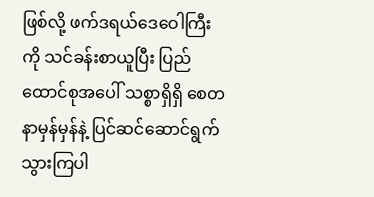ဖြစ်လို့ ဖက်ဒရယ်ဒေဝေါကြီးကို သင်ခန်းစာယူပြီး ပြည်ထောင်စုအပေါ် သစ္စာရှိရှိ စေတနာမှန်မှန်နဲ့ ပြင်ဆင်ဆောင်ရွက်သွားကြပါ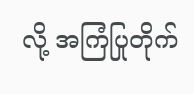လို့ အကြံပြုတိုက်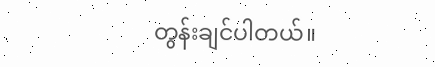တွန်းချင်ပါတယ်။